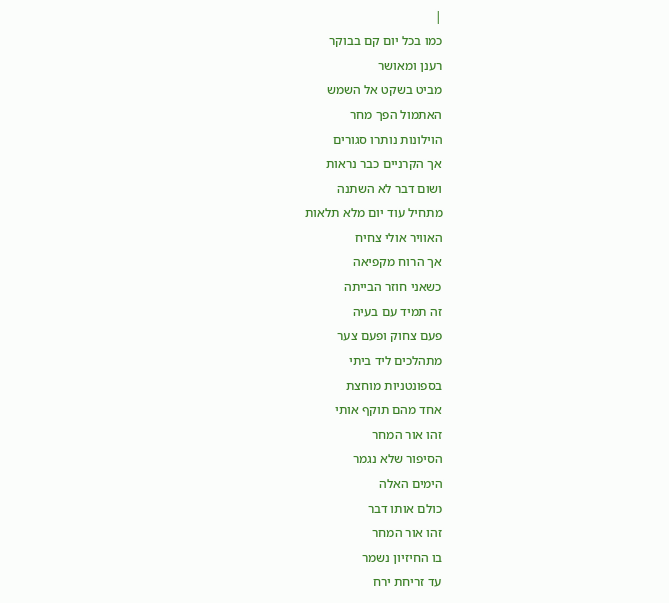|
כמו בכל יום קם בבוקר
רענן ומאושר
מביט בשקט אל השמש
האתמול הפך מחר
הוילונות נותרו סגורים
אך הקרניים כבר נראות
ושום דבר לא השתנה
מתחיל עוד יום מלא תלאות
האוויר אולי צחיח
אך הרוח מקפיאה
כשאני חוזר הבייתה
זה תמיד עם בעיה
פעם צחוק ופעם צער
מתהלכים ליד ביתי
בספונטניות מוחצת
אחד מהם תוקף אותי
זהו אור המחר
הסיפור שלא נגמר
הימים האלה
כולם אותו דבר
זהו אור המחר
בו החיזיון נשמר
עד זריחת ירח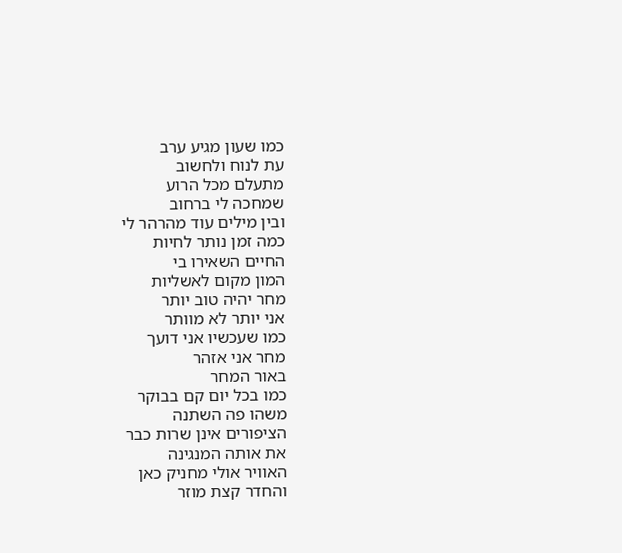כמו שעון מגיע ערב
עת לנוח ולחשוב
מתעלם מכל הרוע
שמחכה לי ברחוב
ובין מילים עוד מהרהר לי
כמה זמן נותר לחיות
החיים השאירו בי
המון מקום לאשליות
מחר יהיה טוב יותר
אני יותר לא מוותר
כמו שעכשיו אני דועך
מחר אני אזהר
באור המחר
כמו בכל יום קם בבוקר
משהו פה השתנה
הציפורים אינן שרות כבר
את אותה המנגינה
האוויר אולי מחניק כאן
והחדר קצת מוזר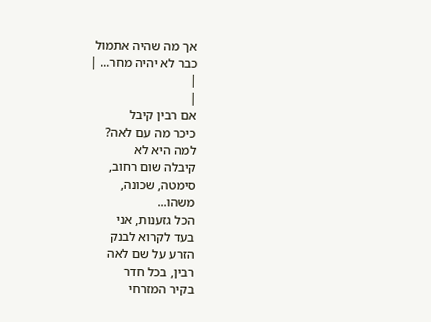אך מה שהיה אתמול
כבר לא יהיה מחר... |
|
|
אם רבין קיבל
כיכר מה עם לאה?
למה היא לא
קיבלה שום רחוב,
סימטה, שכונה,
משהו...
הכל גזענות, אני
בעד לקרוא לבנק
הזרע על שם לאה
רבין, בכל חדר
בקיר המזרחי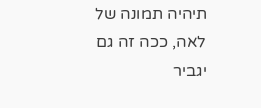תיהיה תמונה של
לאה, ככה זה גם
יגביר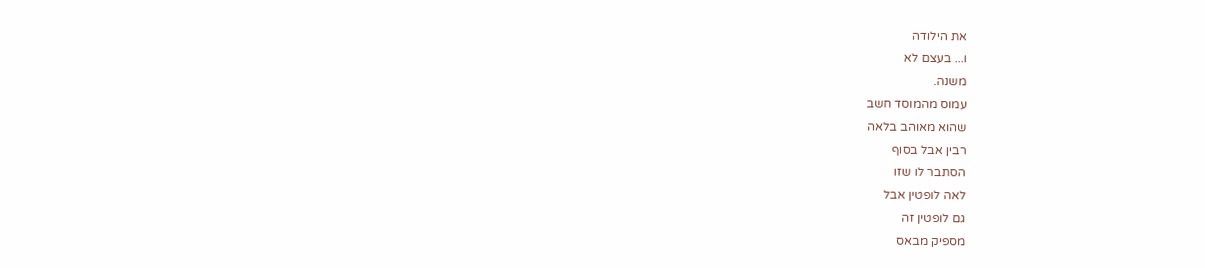את הילודה
ו... בעצם לא
משנה.
עמוס מהמוסד חשב
שהוא מאוהב בלאה
רבין אבל בסוף
הסתבר לו שזו
לאה לופטין אבל
גם לופטין זה
מספיק מבאס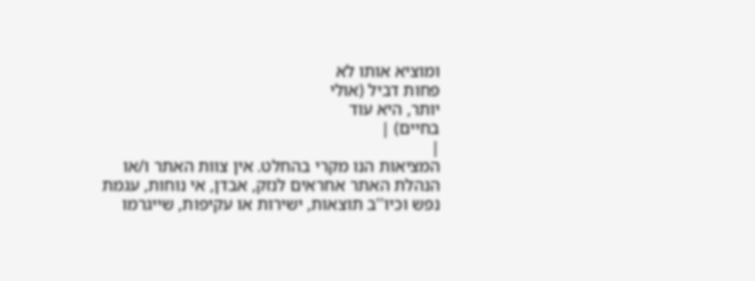ומוציא אותו לא
פחות דביל (אולי
יותר, היא עוד
בחיים) |
|
המציאות הנו מקרי בהחלט. אין צוות האתר ו/או
הנהלת האתר אחראים לנזק, אבדן, אי נוחות, עגמת
נפש וכיו''ב תוצאות, ישירות או עקיפות, שייגרמו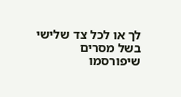לך או לכל צד שלישי בשל מסרים שיפורסמו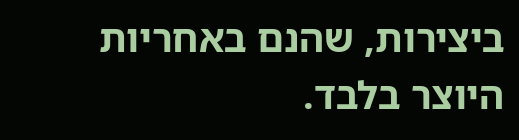ביצירות, שהנם באחריות היוצר בלבד.